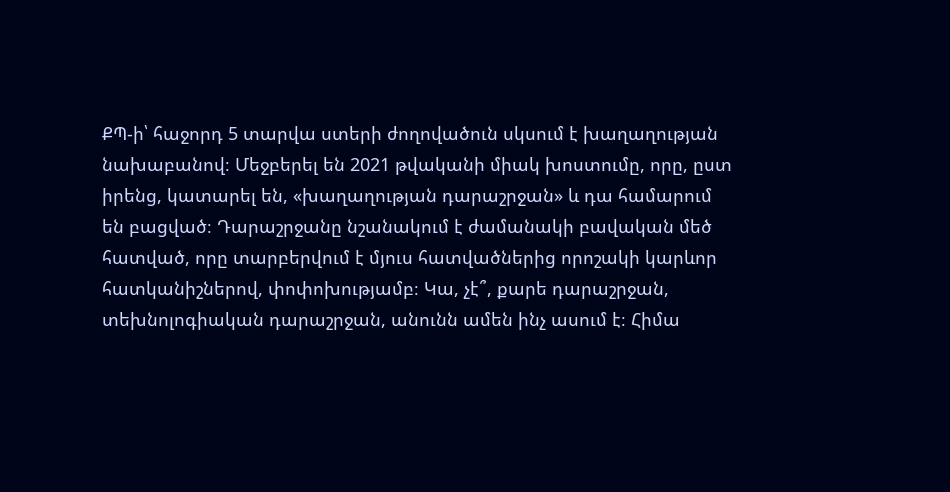ՔՊ-ի՝ հաջորդ 5 տարվա ստերի ժողովածուն սկսում է խաղաղության նախաբանով։ Մեջբերել են 2021 թվականի միակ խոստումը, որը, ըստ իրենց, կատարել են, «խաղաղության դարաշրջան» և դա համարում են բացված։ Դարաշրջանը նշանակում է ժամանակի բավական մեծ հատված, որը տարբերվում է մյուս հատվածներից որոշակի կարևոր հատկանիշներով, փոփոխությամբ։ Կա, չէ՞, քարե դարաշրջան, տեխնոլոգիական դարաշրջան, անունն ամեն ինչ ասում է։ Հիմա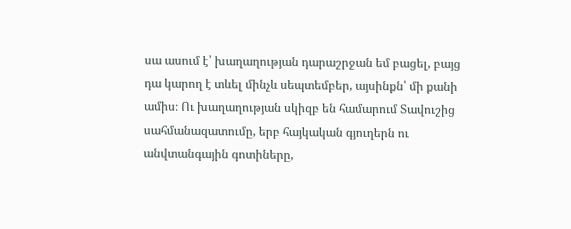սա ասում է՝ խաղաղության դարաշրջան եմ բացել, բայց դա կարող է տևել մինչև սեպտեմբեր, այսինքն՝ մի քանի ամիս։ Ու խաղաղության սկիզբ են համարում Տավուշից սահմանազատումը, երբ հայկական գյուղերն ու անվտանգային գոտիները,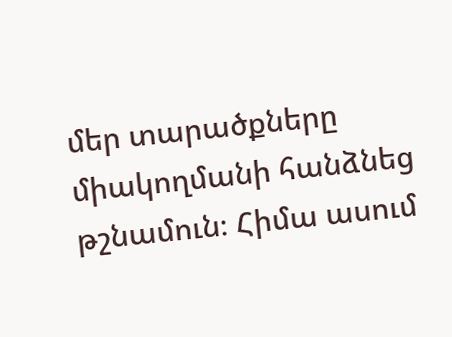մեր տարածքները միակողմանի հանձնեց թշնամուն։ Հիմա ասում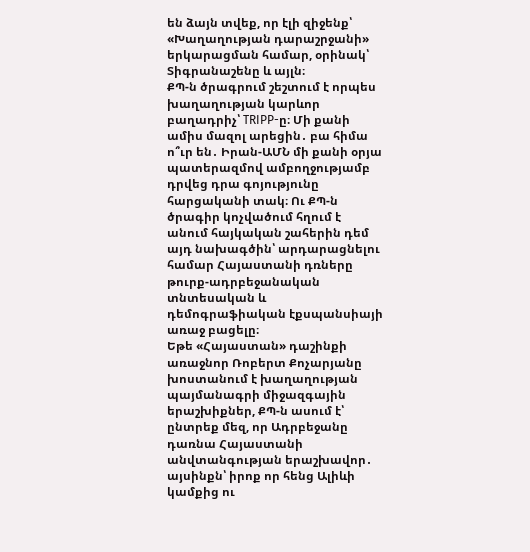են ձայն տվեք, որ էլի զիջենք՝ «Խաղաղության դարաշրջանի» երկարացման համար, օրինակ՝ Տիգրանաշենը և այլն։
ՔՊ-ն ծրագրում շեշտում է որպես խաղաղության կարևոր բաղադրիչ՝ TRIPP-ը։ Մի քանի ամիս մազոլ արեցին․ բա հիմա ո՞ւր են․ Իրան-ԱՄՆ մի քանի օրյա պատերազմով ամբողջությամբ դրվեց դրա գոյությունը հարցականի տակ։ Ու ՔՊ-ն ծրագիր կոչվածում հղում է անում հայկական շահերին դեմ այդ նախագծին՝ արդարացնելու համար Հայաստանի դռները թուրք-ադրբեջանական տնտեսական և դեմոգրաֆիական էքսպանսիայի առաջ բացելը։
Եթե «Հայաստան» դաշինքի առաջնոր Ռոբերտ Քոչարյանը խոստանում է խաղաղության պայմանագրի միջազգային երաշխիքներ, ՔՊ-ն ասում է՝ ընտրեք մեզ, որ Ադրբեջանը դառնա Հայաստանի անվտանգության երաշխավոր․ այսինքն՝ իրոք որ հենց Ալիևի կամքից ու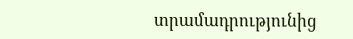տրամադրությունից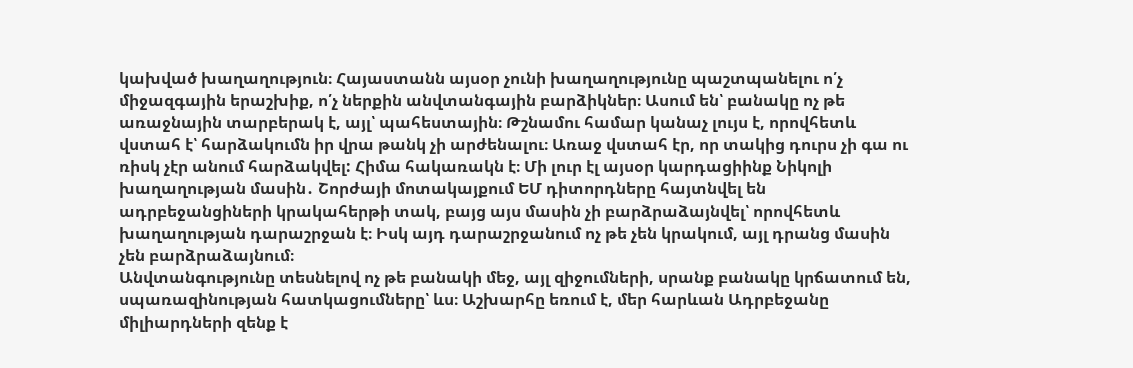կախված խաղաղություն։ Հայաստանն այսօր չունի խաղաղությունը պաշտպանելու ո՛չ միջազգային երաշխիք, ո՛չ ներքին անվտանգային բարձիկներ։ Ասում են՝ բանակը ոչ թե առաջնային տարբերակ է, այլ՝ պահեստային։ Թշնամու համար կանաչ լույս է, որովհետև վստահ է՝ հարձակումն իր վրա թանկ չի արժենալու։ Առաջ վստահ էր, որ տակից դուրս չի գա ու ռիսկ չէր անում հարձակվել: Հիմա հակառակն է։ Մի լուր էլ այսօր կարդացիինք Նիկոլի խաղաղության մասին․ Շորժայի մոտակայքում ԵՄ դիտորդները հայտնվել են ադրբեջանցիների կրակահերթի տակ, բայց այս մասին չի բարձրաձայնվել՝ որովհետև խաղաղության դարաշրջան է։ Իսկ այդ դարաշրջանում ոչ թե չեն կրակում, այլ դրանց մասին չեն բարձրաձայնում։
Անվտանգությունը տեսնելով ոչ թե բանակի մեջ, այլ զիջումների, սրանք բանակը կրճատում են, սպառազինության հատկացումները՝ ևս։ Աշխարհը եռում է, մեր հարևան Ադրբեջանը միլիարդների զենք է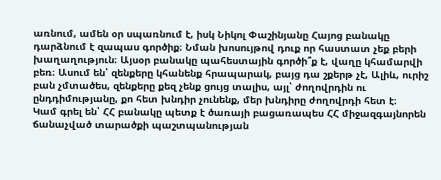առնում, ամեն օր սպառնում է, իսկ Նիկոլ Փաշինյանը Հայոց բանակը դարձնում է զապաս գործիք։ Նման խոսույթով դուք որ հաստատ չեք բերի խաղաղություն։ Այսօր բանակը պահեստային գործի՞ք է, վաղը կհամարվի բեռ։ Ասում են՝ զենքերը կհանենք հրապարակ, բայց դա շքերթ չէ, Ալիև, ուրիշ բան չմտածես, զենքերը քեզ չենք ցույց տալիս, այլ՝ ժողովրդին ու ընդդիմությանը, քո հետ խնդիր չունենք, մեր խնդիրը ժողովրդի հետ է։
Կամ գրել են՝ ՀՀ բանակը պետք է ծառայի բացառապես ՀՀ միջազգայնորեն ճանաչված տարածքի պաշտպանության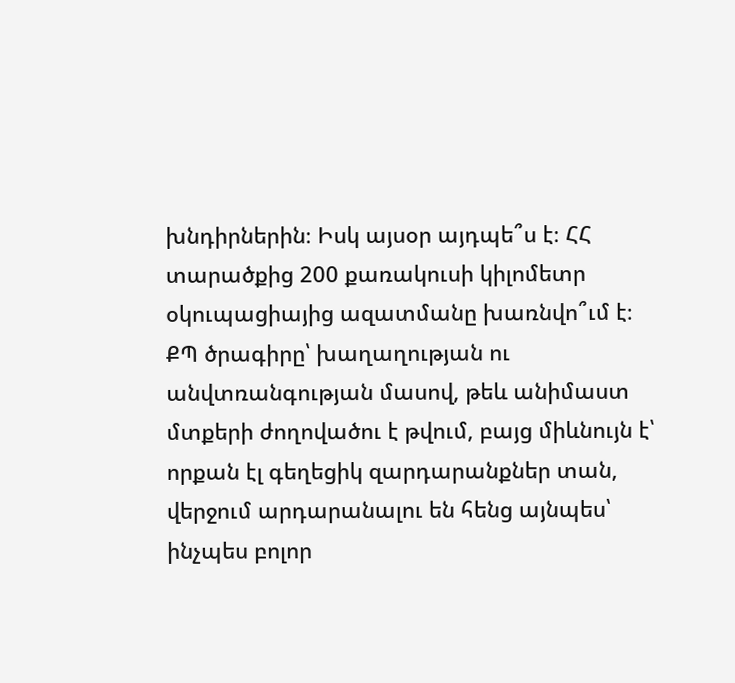խնդիրներին։ Իսկ այսօր այդպե՞ս է։ ՀՀ տարածքից 200 քառակուսի կիլոմետր օկուպացիայից ազատմանը խառնվո՞ւմ է։
ՔՊ ծրագիրը՝ խաղաղության ու անվտռանգության մասով, թեև անիմաստ մտքերի ժողովածու է թվում, բայց միևնույն է՝ որքան էլ գեղեցիկ զարդարանքներ տան, վերջում արդարանալու են հենց այնպես՝ ինչպես բոլոր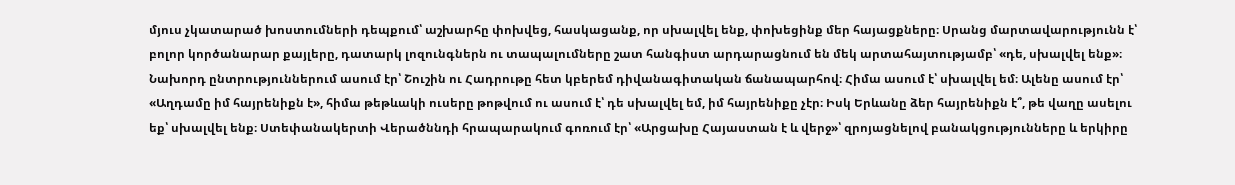մյուս չկատարած խոստումների դեպքում՝ աշխարհը փոխվեց, հասկացանք, որ սխալվել ենք, փոխեցինք մեր հայացքները։ Սրանց մարտավարությունն է՝ բոլոր կործանարար քայլերը, դատարկ լոզունգներն ու տապալումները շատ հանգիստ արդարացնում են մեկ արտահայտությամբ՝ «դե, սխալվել ենք»։ Նախորդ ընտրություններում ասում էր՝ Շուշին ու Հադրութը հետ կբերեմ դիվանագիտական ճանապարհով։ Հիմա ասում է՝ սխալվել եմ։ Ալենը ասում էր՝ «Աղդամը իմ հայրենիքն է», հիմա թեթևակի ուսերը թոթվում ու ասում է՝ դե սխալվել եմ, իմ հայրենիքը չէր։ Իսկ Երևանը ձեր հայրենիքն է՞, թե վաղը ասելու եք՝ սխալվել ենք։ Ստեփանակերտի Վերածննդի հրապարակում գոռում էր՝ «Արցախը Հայաստան է և վերջ»՝ զրոյացնելով բանակցությունները և երկիրը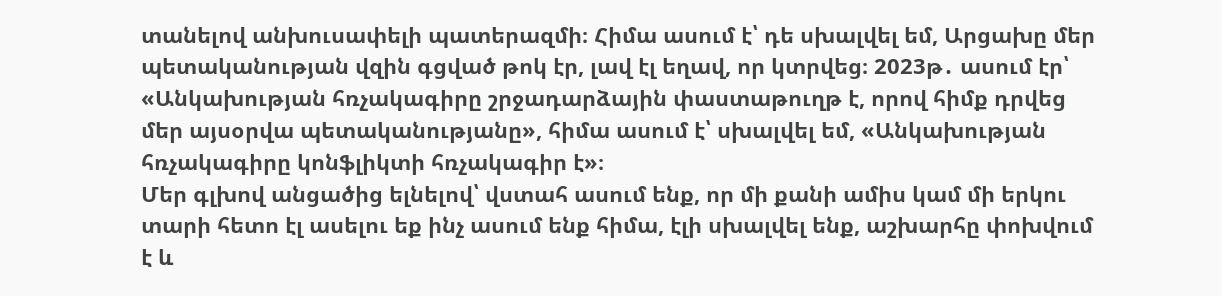տանելով անխուսափելի պատերազմի։ Հիմա ասում է՝ դե սխալվել եմ, Արցախը մեր պետականության վզին գցված թոկ էր, լավ էլ եղավ, որ կտրվեց։ 2023թ․ ասում էր՝ «Անկախության հռչակագիրը շրջադարձային փաստաթուղթ է, որով հիմք դրվեց մեր այսօրվա պետականությանը», հիմա ասում է՝ սխալվել եմ, «Անկախության հռչակագիրը կոնֆլիկտի հռչակագիր է»։
Մեր գլխով անցածից ելնելով՝ վստահ ասում ենք, որ մի քանի ամիս կամ մի երկու տարի հետո էլ ասելու եք ինչ ասում ենք հիմա, էլի սխալվել ենք, աշխարհը փոխվում է և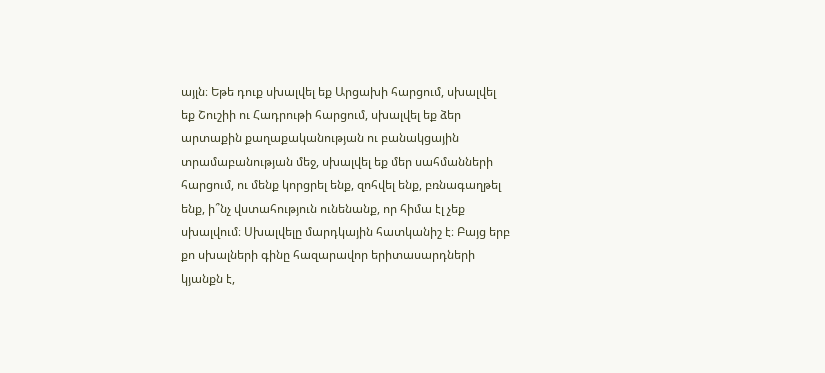այլն։ Եթե դուք սխալվել եք Արցախի հարցում, սխալվել եք Շուշիի ու Հադրութի հարցում, սխալվել եք ձեր արտաքին քաղաքականության ու բանակցային տրամաբանության մեջ, սխալվել եք մեր սահմանների հարցում, ու մենք կորցրել ենք, զոհվել ենք, բռնագաղթել ենք, ի՞նչ վստահություն ունենանք, որ հիմա էլ չեք սխալվում։ Սխալվելը մարդկային հատկանիշ է։ Բայց երբ քո սխալների գինը հազարավոր երիտասարդների կյանքն է,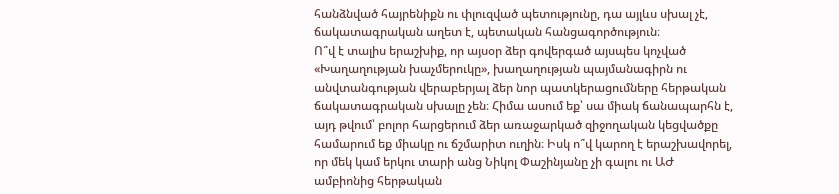հանձնված հայրենիքն ու փլուզված պետությունը, դա այլևս սխալ չէ, ճակատագրական աղետ է, պետական հանցագործություն։
Ո՞վ է տալիս երաշխիք, որ այսօր ձեր գովերգած այսպես կոչված «Խաղաղության խաչմերուկը», խաղաղության պայմանագիրն ու անվտանգության վերաբերյալ ձեր նոր պատկերացումները հերթական ճակատագրական սխալը չեն։ Հիմա ասում եք՝ սա միակ ճանապարհն է, այդ թվում՝ բոլոր հարցերում ձեր առաջարկած զիջողական կեցվածքը համարում եք միակը ու ճշմարիտ ուղին։ Իսկ ո՞վ կարող է երաշխավորել, որ մեկ կամ երկու տարի անց Նիկոլ Փաշինյանը չի գալու ու ԱԺ ամբիոնից հերթական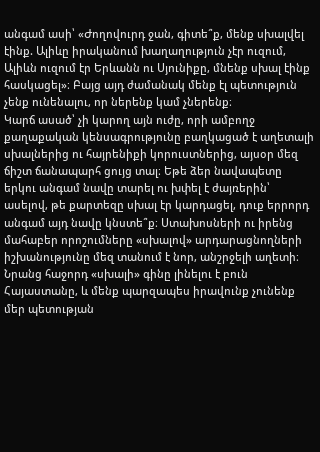անգամ ասի՝ «Ժողովուրդ ջան, գիտե՞ք, մենք սխալվել էինք. Ալիևը իրականում խաղաղություն չէր ուզում, Ալիևն ուզում էր Երևանն ու Սյունիքը, մնենք սխալ էինք հասկացել»։ Բայց այդ ժամանակ մենք էլ պետություն չենք ունենալու, որ ներենք կամ չներենք։
Կարճ ասած՝ չի կարող այն ուժը, որի ամբողջ քաղաքական կենսագրությունը բաղկացած է աղետալի սխալներից ու հայրենիքի կորուստներից, այսօր մեզ ճիշտ ճանապարհ ցույց տալ։ Եթե ձեր նավապետը երկու անգամ նավը տարել ու խփել է ժայռերին՝ ասելով, թե քարտեզը սխալ էր կարդացել, դուք երրորդ անգամ այդ նավը կնստե՞ք։ Ստախոսների ու իրենց մահաբեր որոշումները «սխալով» արդարացնողների իշխանությունը մեզ տանում է նոր, անշրջելի աղետի։ Նրանց հաջորդ «սխալի» գինը լինելու է բուն Հայաստանը, և մենք պարզապես իրավունք չունենք մեր պետության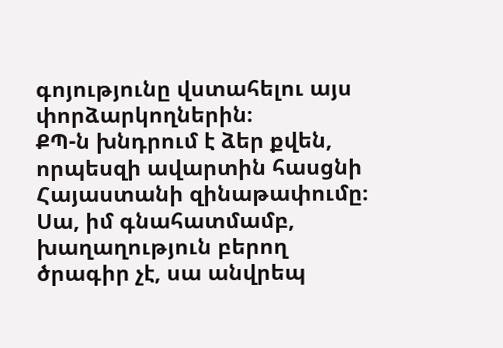գոյությունը վստահելու այս փորձարկողներին։
ՔՊ-ն խնդրում է ձեր քվեն, որպեսզի ավարտին հասցնի Հայաստանի զինաթափումը։ Սա, իմ գնահատմամբ, խաղաղություն բերող ծրագիր չէ, սա անվրեպ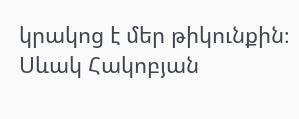կրակոց է մեր թիկունքին։
Սևակ Հակոբյան